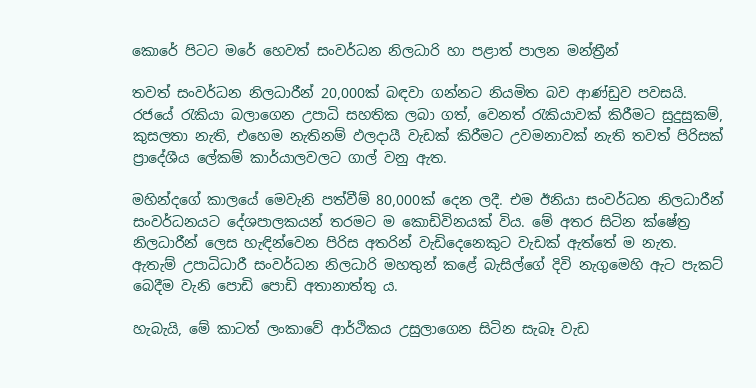කොරේ පිටට මරේ හෙවත් සංවර්ධන නිලධාරි හා පළාත් පාලන මන්ත්‍රීන්

තවත් සංවර්ධන නිලධාරීන් 20,000ක් බඳවා ගන්නට නියමිත බව ආණ්ඩුව පවසයි. රජයේ රැකියා බලාගෙන උපාධි සහතික ලබා ගත්, වෙනත් රැකියාවක් කිරීමට සුදුසුකම්, කුසලතා නැති, එහෙම නැතිනම් ඵලදායී වැඩක් කිරීමට උවමනාවක් නැති තවත් පිරිසක් ප්‍රාදේශීය ලේකම් කාර්යාලවලට ගාල් වනු ඇත.

මහින්දගේ කාලයේ මෙවැනි පත්වීම් 80,000ක් දෙන ලදී. එම ඊනියා සංවර්ධන නිලධාරීන් සංවර්ධනයට දේශපාලකයන් තරමට ම කොඩිවිනයක් විය. මේ අතර සිටින ක්ෂේත්‍ර නිලධාරීන් ලෙස හැඳින්වෙන පිරිස අතරින් වැඩිදෙනෙකුට වැඩක් ඇත්තේ ම නැත. ඇතැම් උපාධිධාරී සංවර්ධන නිලධාරි මහතුන් කළේ බැසිල්ගේ දිවි නැගුමෙහි ඇට පැකට් බෙදීම වැනි පොඩි පොඩි අතානාත්තු ය.

හැබැයි, මේ කාටත් ලංකාවේ ආර්ථිකය උසුලාගෙන සිටින සැබෑ වැඩ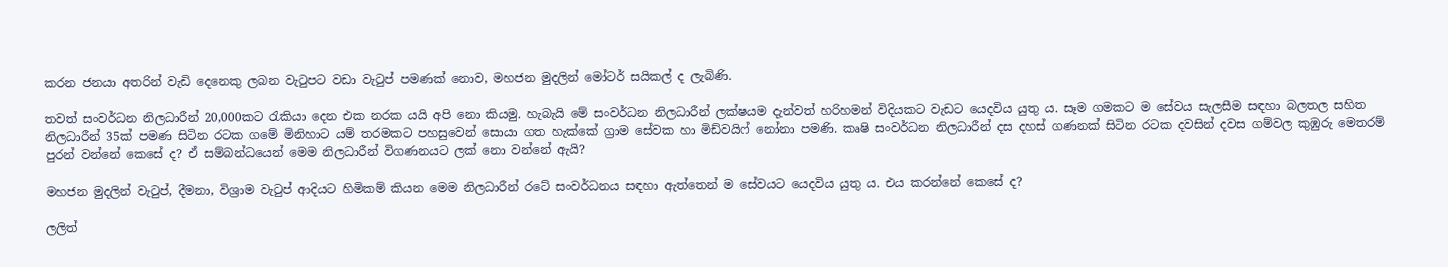කරන ජනයා අතරින් වැඩි දෙනෙකු ලබන වැටුපට වඩා වැටුප් පමණක් නොව, මහජන මුදලින් මෝටර් සයිකල් ද ලැබිණි.

තවත් සංවර්ධන නිලධාරීන් 20,000කට රැකියා දෙන එක නරක යයි අපි නො කියමු. හැබැයි මේ සංවර්ධන නිලධාරීන් ලක්ෂයම දැන්වත් හරිහමන් විදියකට වැඩට යෙදවිය යුතු ය. සෑම ගමකට ම සේවය සැලසීම සඳහා බලතල සහිත නිලධාරීන් 35ක් පමණ සිටින රටක ගමේ මිනිහාට යම් තරමකට පහසුවෙන් සොයා ගත හැක්කේ ග්‍රාම සේවක හා මිඩ්වයිෆ් නෝනා පමණි. කෘෂි සංවර්ධන නිලධාරීන් දස දහස් ගණනක් සිටින රටක දවසින් දවස ගම්වල කුඹුරු මෙතරම් පුරන් වන්නේ කෙසේ ද? ඒ සම්බන්ධයෙන් මෙම නිලධාරීන් විගණනයට ලක් නො වන්නේ ඇයි?

මහජන මුදලින් වැටුප්, දීමනා, විශ්‍රාම වැටුප් ආදියට හිමිකම් කියන මෙම නිලධාරීන් රටේ සංවර්ධනය සඳහා ඇත්තෙන් ම සේවයට යෙදවිය යුතු ය. එය කරන්නේ කෙසේ ද?

ලලිත්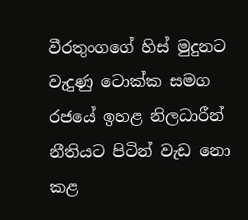වීරතුංගගේ හිස් මුදුනට වැදුණු ටොක්ක සමග රජයේ ඉහළ නිලධාරීන් නීතියට පිටින් වැඩ නො කළ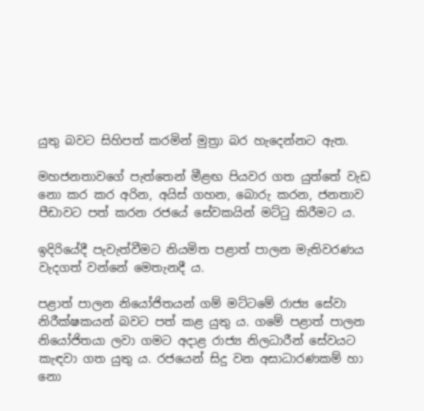යුතු බවට සිහිපත් කරමින් මුත්‍රා බර හැදෙන්නට ඇත.

මහජනතාවගේ පැත්තෙන් මීළඟ පියවර ගත යුත්තේ වැඩ නො කර කර අරින, අයිස් ගහන, බොරු කරන, ජනතාව පීඩාවට පත් කරන රජයේ සේවකයින් මට්ටු කිරීමට ය.

ඉදිරියේදී පැවැත්වීමට නියමිත පළාත් පාලන මැතිවරණය වැදගත් වන්නේ මෙතැනදී ය.

පළාත් පාලන නියෝජිතයන් ගම් මට්ටමේ රාජ්‍ය සේවා නිරීක්ෂකයන් බවට පත් කළ යුතු ය. ගමේ පළාත් පාලන නියෝජිතයා ලවා ගමට අදාළ රාජ්‍ය නිලධාරීන් සේවයට කැඳවා ගත යුතු ය. රජයෙන් සිදු වන අසාධාරණකම් හා නො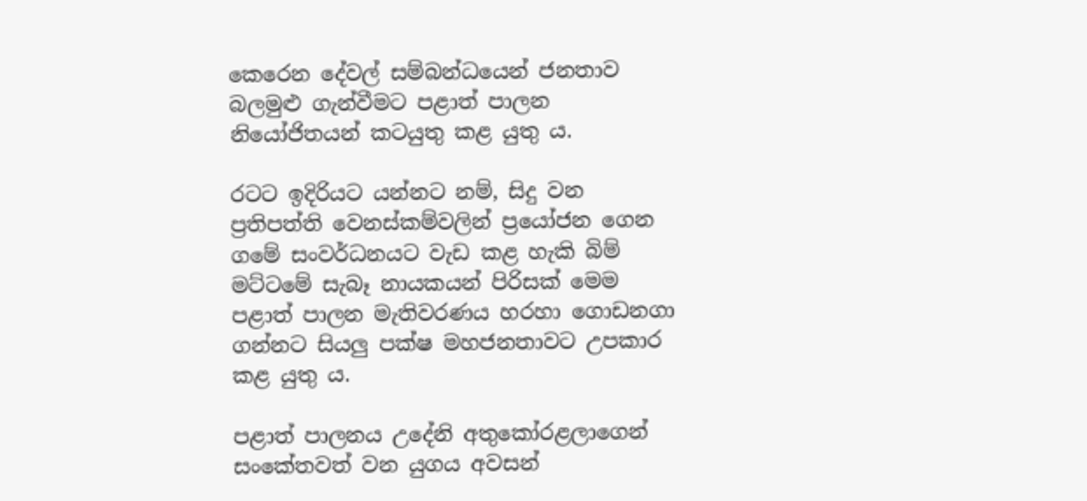කෙරෙන දේවල් සම්බන්ධයෙන් ජනතාව බලමුළු ගැන්වීමට පළාත් පාලන නියෝජිතයන් කටයුතු කළ යුතු ය.

රටට ඉදිරියට යන්නට නම්, සිදු වන ප්‍රතිපත්ති වෙනස්කම්වලින් ප්‍රයෝජන ගෙන ගමේ සංවර්ධනයට වැඩ කළ හැකි බිම් මට්ටමේ සැබෑ නායකයන් පිරිසක් මෙම පළාත් පාලන මැතිවරණය හරහා ගොඩනගා ගන්නට සියලු පක්ෂ මහජනතාවට උපකාර කළ යුතු ය.

පළාත් පාලනය උදේනි අතුකෝරළලාගෙන් සංකේතවත් වන යුගය අවසන්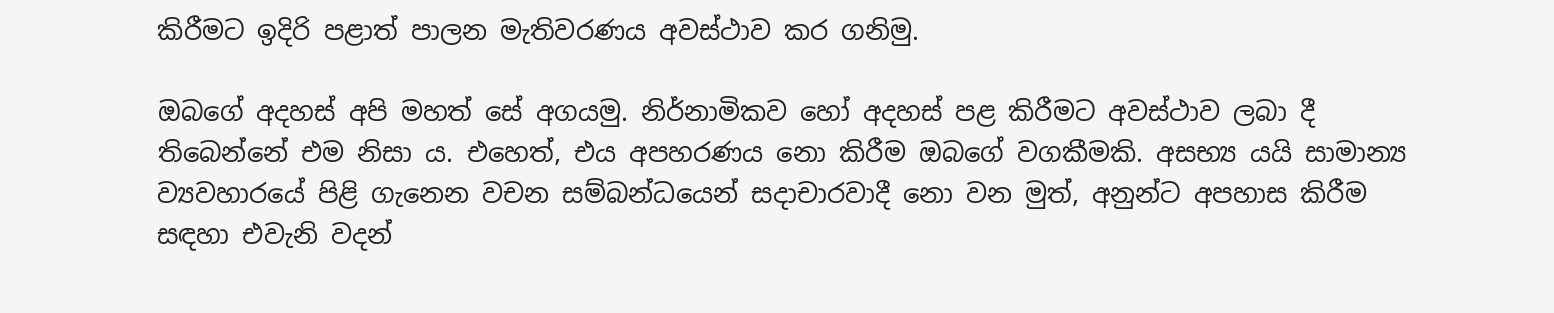කිරීමට ඉදිරි පළාත් පාලන මැතිවරණය අවස්ථාව කර ගනිමු.

ඔබගේ අදහස් අපි මහත් සේ අගයමු. නිර්නාමිකව හෝ අදහස් පළ කිරීමට අවස්ථාව ලබා දී තිබෙන්නේ එම නිසා ය. එහෙත්, එය අපහරණය නො කිරීම ඔබ‍ගේ වගකීමකි. අසභ්‍ය යයි සාමාන්‍ය ව්‍යවහාරයේ පිළි ගැනෙන වචන සම්බන්ධයෙන් සදාචාරවාදී නො වන මුත්, අනුන්ට අපහාස කිරීම සඳහා එවැනි වදන්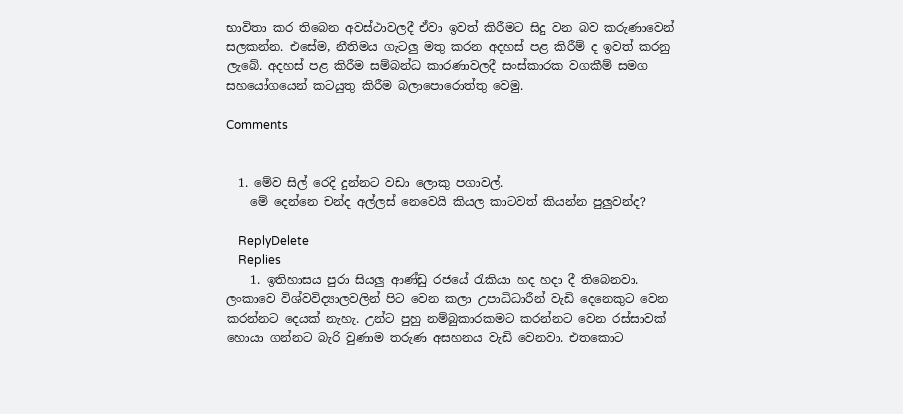භාවිතා කර තිබෙන අවස්ථාවලදී ඒවා ඉවත් කිරීමට සිදු වන බව කරුණාවෙන් සලකන්න. එසේම, නීතිමය ගැටලු මතු කරන අදහස් පළ කිරීම් ද ඉවත් කරනු ලැබේ. අදහස් පළ කිරීම සම්බන්ධ කාරණාවලදී සංස්කාරක වගකීම් සමග සහයෝගයෙන් කටයුතු කිරීම බලාපොරොත්තු වෙමු.

Comments


  1. මේව සිල් රෙදි දුන්නට වඩා ලොකු පගාවල්.
    මේ දෙන්නෙ චන්ද අල්ලස් නෙවෙයි කියල කාටවත් කියන්න පුලුවන්ද?

    ReplyDelete
    Replies
    1. ඉතිහාසය පුරා සියලු ආණ්ඩු රජයේ රැකියා හද හදා දී තිබෙනවා. ලංකාවෙ විශ්වවිද්‍යාලවලින් පිට වෙන කලා උපාධිධාරීන් වැඩි දෙනෙකුට වෙන කරන්නට දෙයක් නැහැ. උන්ට පුහු නම්බුකාරකමට කරන්නට වෙන රස්සාවක් හොයා ගන්නට බැරි වුණාම තරුණ අසහනය වැඩි වෙනවා. එතකොට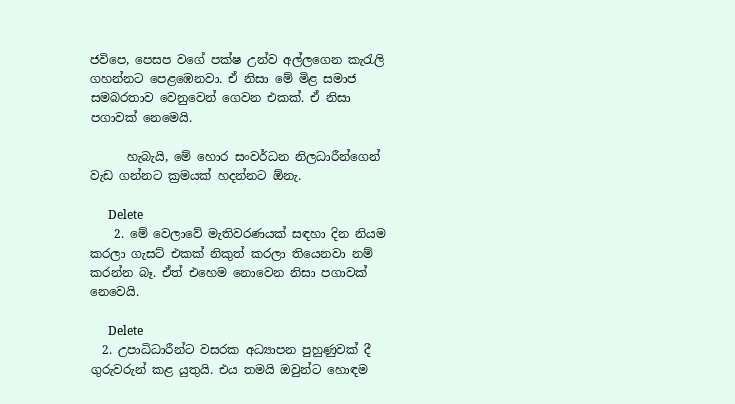ජවිපෙ, පෙසප වගේ පක්ෂ උන්ව අල්ලගෙන කැරැලි ගහන්නට පෙළඹෙනවා. ඒ නිසා මේ මිළ සමාජ සමබරතාව වෙනුවෙන් ගෙවන එකක්. ඒ නිසා පගාවක් නෙමෙයි.

      හැබැයි, මේ හොර සංවර්ධන නිලධාරීන්ගෙන් වැඩ ගන්නට ක්‍ර‍මයක් හදන්නට ඕනැ.

      Delete
    2. මේ වෙලාවේ මැතිවරණයක් සඳහා දින නියම කරලා ගැසට් එකක් නිකුත් කරලා තියෙනවා නම් කරන්න බෑ. ඒත් එහෙම නොවෙන නිසා පගාවක් නෙවෙයි.

      Delete
  2. උපාධිධාරීන්ට වසරක අධ්‍යාපන පුහුණුවක් දී ගුරුවරුන් කළ යුතුයි. එය තමයි ඔවුන්ට හොඳම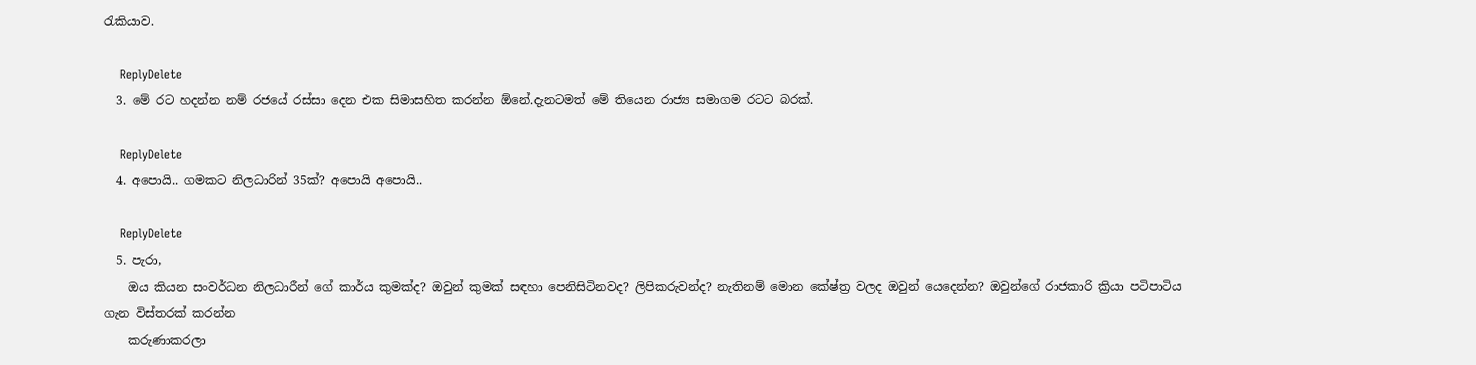රැකියාව.

    ReplyDelete
  3. මේ රට හදන්න නම් රජයේ රස්සා දෙන එක සිමාසහිත කරන්න ඕනේ.දැනටමත් මේ තියෙන රාජ්‍ය සමාගම රටට බරක්.

    ReplyDelete
  4. අපොයි.. ගමකට නිලධාරින් 35ක්? අපොයි අපොයි..

    ReplyDelete
  5. පැරා,
    ඔය කියන සංවර්ධන නිලධාරීන් ගේ කාර්ය කුමක්ද? ඔවුන් කුමක් සඳහා පෙනිසිටිනවද? ලිපිකරුවන්ද? නැතිනම් මොන කේෂ්ත්‍ර වලද ඔවුන් යෙදෙන්න? ඔවුන්ගේ රාජකාරි ක්‍රියා පටිපාටිය ගැන විස්තරක් කරන්න
    කරුණාකරලා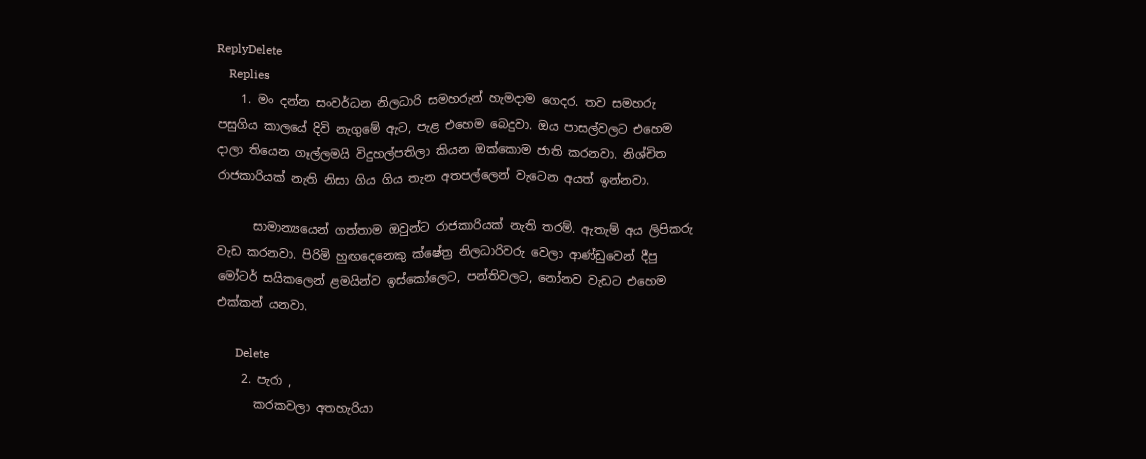ReplyDelete
    Replies
    1. මං දන්න සංවර්ධන නිලධාරි සමහරුන් හැමදාම ගෙදර. තව සමහරු පසුගිය කාලයේ දිවි නැගුමේ ඇට, පැළ එහෙම බෙදුවා. ඔය පාසල්වලට එහෙම දාලා තියෙන ගෑල්ලමයි විදුහල්පතිලා කියන ඔක්කොම ජාති කරනවා. නිශ්චිත රාජකාරියක් නැති නිසා ගිය ගිය තැන අතපල්ලෙන් වැටෙන අයත් ඉන්නවා.

      සාමාන්‍යයෙන් ගත්තාම ඔවුන්ට රාජකාරියක් නැති තරම්. ඇතැම් අය ලිපිකරු වැඩ කරනවා. පිරිමි හුඟදෙනෙකු ක්ෂේත්‍ර‍ නිලධාරිවරු වෙලා ආණ්ඩුවෙන් දීපු මෝටර් සයිකලෙන් ළමයින්ව ඉස්කෝලෙට, පන්තිවලට, නෝනව වැඩට එහෙම එක්කන් යනවා.

      Delete
    2. පැරා ,
      කරකවලා අතහැරියා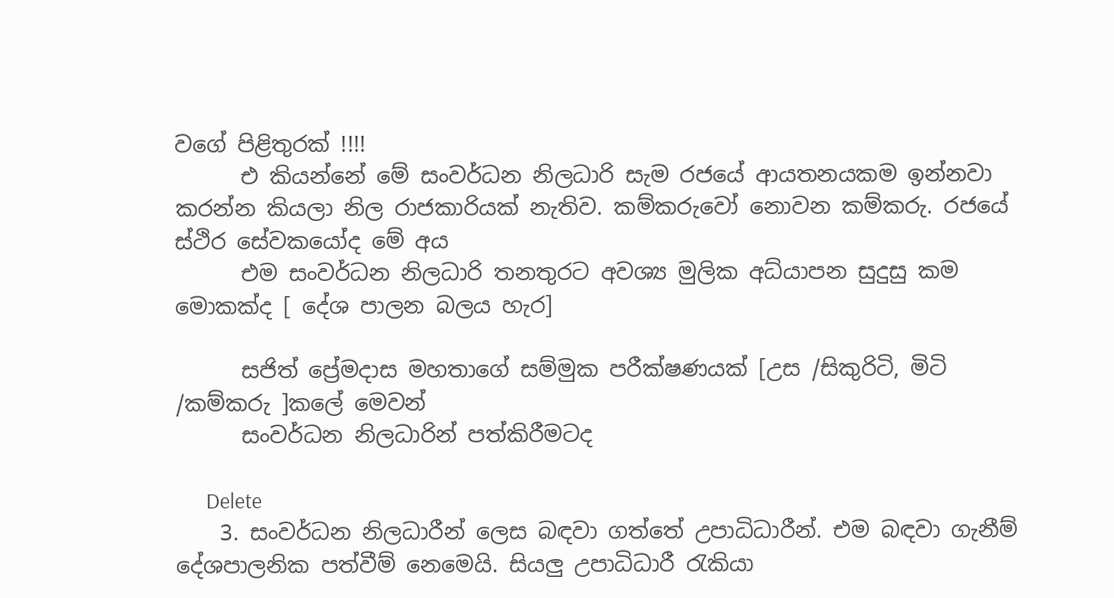වගේ පිළිතුරක් !!!!
      එ කියන්නේ මේ සංවර්ධන නිලධාරි සැම රජයේ ආයතනයකම ඉන්නවා කරන්න කියලා නිල රාජකාරියක් නැතිව. කම්කරුවෝ නොවන කම්කරු. රජයේ ස්ථිර සේවකයෝද මේ අය
      එම සංවර්ධන නිලධාරි තනතුරට අවශ්‍ය මුලික අධ්යාපන සුදුසු කම මොකක්ද [ දේශ පාලන බලය හැර]

      සජිත් ප්‍රේමදාස මහතාගේ සම්මුක පරීක්ෂණයක් [උස /සිකුරිටි, මිටි /කම්කරු ]කලේ මෙවන්
      සංවර්ධන නිලධාරින් පත්කිරීමටද

      Delete
    3. සංවර්ධන නිලධාරීන් ලෙස බඳවා ගත්තේ උපාධිධාරීන්. එම බඳවා ගැනීම් දේශපාලනික පත්වීම් නෙමෙයි. සියලු උපාධිධාරී රැකියා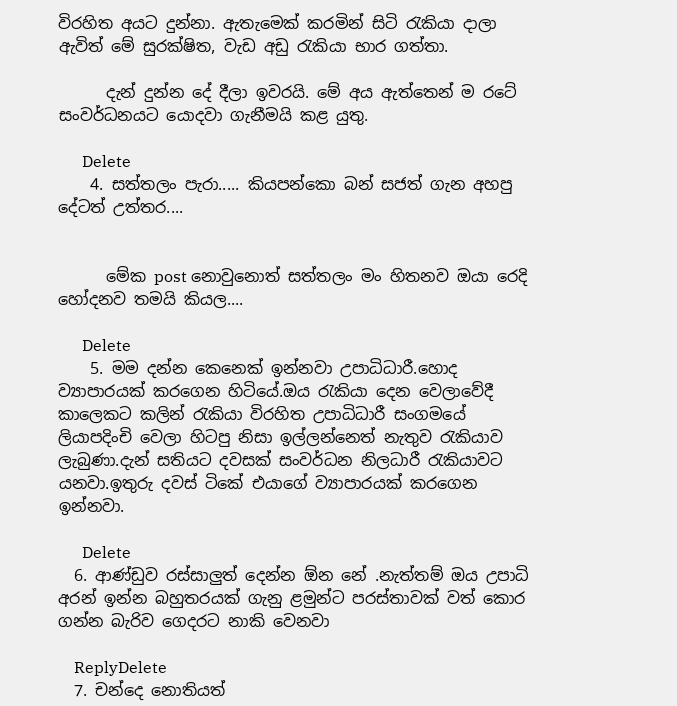විරහිත අයට දුන්නා. ඇතැමෙක් කරමින් සිටි රැකියා දාලා ඇවිත් මේ සුරක්ෂිත, වැඩ අඩු රැකියා භාර ගත්තා.

      දැන් දුන්න දේ දීලා ඉවරයි. මේ අය ඇත්තෙන් ම රටේ සංවර්ධනයට යොදවා ගැනීමයි කළ යුතු.

      Delete
    4. සත්තලං පැරා..... කියපන්කො බන් සජත් ගැන අහපු දේටත් උත්තර....


      මේක post නොවුනොත් සත්තලං මං හිතනව ඔයා රෙදි හෝදනව තමයි කියල....

      Delete
    5. මම දන්න කෙනෙක් ඉන්නවා උපාධිධාරී.හොද ව්‍යාපාරයක් කරගෙන හිටියේ.ඔය රැකියා දෙන වෙලාවේදී කාලෙකට කලින් රැකියා විරහිත උපාධිධාරී සංගමයේ ලියාපදිංචි වෙලා හිටපු නිසා ඉල්ලන්නෙත් නැතුව රැකියාව ලැබුණා.දැන් සතියට දවසක් සංවර්ධන නිලධාරී රැකියාවට යනවා.ඉතුරු දවස් ටිකේ එයාගේ ව්‍යාපාරයක් කරගෙන ඉන්නවා.

      Delete
  6. ආණ්ඩුව රස්සාලුත් දෙන්න ඕන නේ .නැත්තම් ඔය උපාධි අරන් ඉන්න බහුතරයක් ගැනු ළමුන්ට පරස්තාවක් වත් කොර ගන්න බැරිව ගෙදරට නාකි වෙනවා

    ReplyDelete
  7. චන්දෙ නොතියත්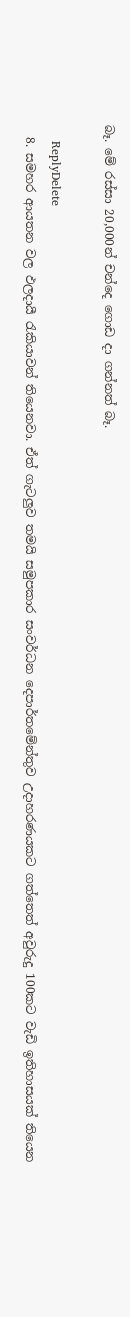බෑ. මේ රස්සා 20,000න් චන්දෙ ගොඩ දා ගන්නත් බෑ.

    ReplyDelete
  8. සමහර ආයතන වල ඵලදායී රැකියාවන් තියෙනවා. ඒත් ගැටලුව තමයි සමුපකාර සංවර්ධන දෙපාර්තමේන්තුව උදාහරණයකට ගත්තෙත් අවුරුදු 100කට වැඩි ඉතිහාසයක් තියෙන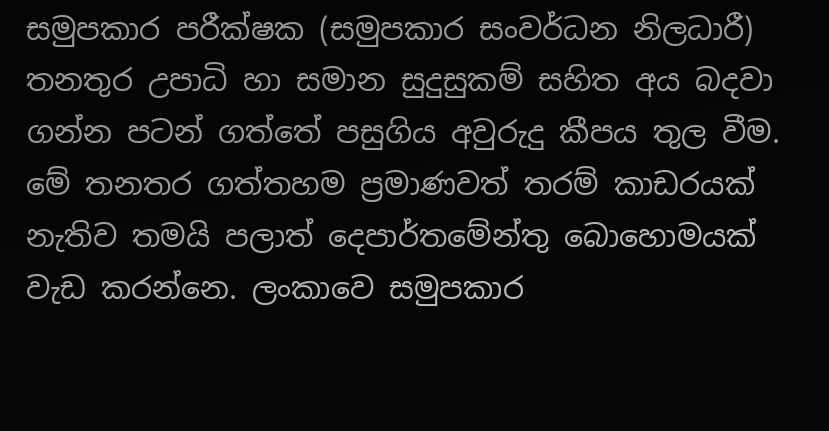සමුපකාර පරීක්ෂක (සමුපකාර සංවර්ධන නිලධාරී) තනතුර උපාධි හා සමාන සුදුසුකම් සහිත අය බදවා ගන්න පටන් ගත්තේ පසුගිය අවුරුදු කීපය තුල වීම. මේ තනතර ගත්තහම ප්‍රමාණවත් තරම් කාඩරයක් නැතිව තමයි පලාත් දෙපාර්තමේන්තු බොහොමයක් වැඩ කරන්නෙ. ලංකාවෙ සමුපකාර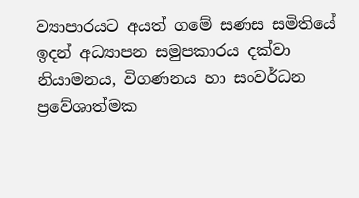ව්‍යාපාරයට අයත් ගමේ සණස සමිතියේ ඉදන් අධ්‍යාපන සමුපකාරය දක්වා නියාමනය, විගණනය හා සංවර්ධන ප්‍රවේශාත්මක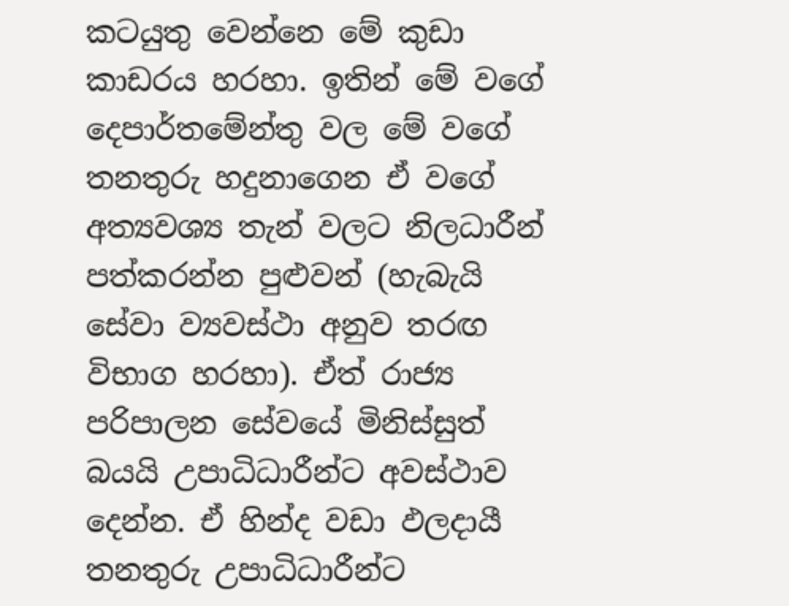කටයුතු වෙන්නෙ මේ කුඩා කාඩරය හරහා. ඉතින් මේ වගේ දෙපාර්තමේන්තු වල මේ වගේ තනතුරු හදුනාගෙන ඒ වගේ අත්‍යවශ්‍ය තැන් වලට නිලධාරීන් පත්කරන්න පුළුවන් (හැබැයි සේවා ව්‍යවස්ථා අනුව තරඟ විභාග හරහා). ඒත් රාජ්‍ය පරිපාලන සේවයේ මිනිස්සුත් බයයි උපාධිධාරීන්ට අවස්ථාව දෙන්න. ඒ හින්ද වඩා ඵලදායී තනතුරු උපාධිධාරීන්ට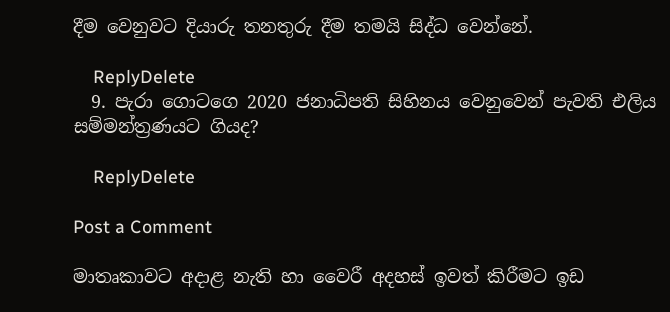දීම වෙනුවට දියාරු තනතුරු දීම තමයි සිද්ධ වෙන්නේ.

    ReplyDelete
  9. පැරා ගොටගෙ 2020 ජනාධිපති සිහිනය වෙනුවෙන් පැවති එලිය සම්මන්ත්‍රණයට ගියද?

    ReplyDelete

Post a Comment

මාතෘකාවට අදාළ නැති හා වෛරී අදහස් ඉවත් කිරීමට ඉඩ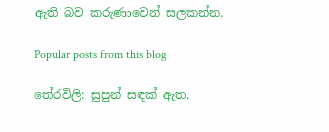ඇති බව කරුණාවෙන් සලකන්න.

Popular posts from this blog

තේරවිලි: සුපුන් සඳක් ඇත.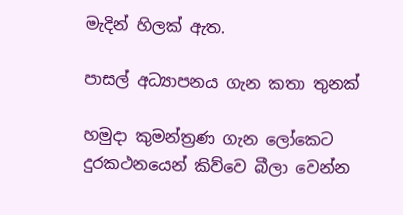මැදින් හිලක් ඇත.

පාසල් අධ්‍යාපනය ගැන කතා තුනක්

හමුදා කුමන්ත්‍රණ ගැන ලෝකෙට දුරකථනයෙන් කිව්වෙ බීලා වෙන්න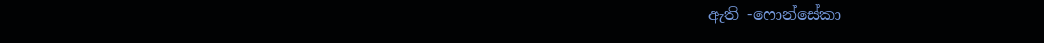ඇති -ෆොන්සේකා